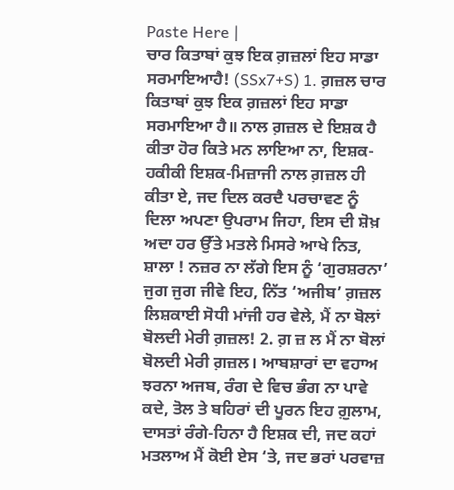Paste Here |
ਚਾਰ ਕਿਤਾਬਾਂ ਕੁਝ ਇਕ ਗ਼ਜ਼ਲਾਂ ਇਹ ਸਾਡਾ ਸਰਮਾਇਆਹੈ! (SSx7+S) 1. ਗ਼ਜ਼ਲ ਚਾਰ ਕਿਤਾਬਾਂ ਕੁਝ ਇਕ ਗ਼ਜ਼ਲਾਂ ਇਹ ਸਾਡਾ ਸਰਮਾਇਆ ਹੈ॥ ਨਾਲ ਗ਼ਜ਼ਲ ਦੇ ਇਸ਼ਕ ਹੈ ਕੀਤਾ ਹੋਰ ਕਿਤੇ ਮਨ ਲਾਇਆ ਨਾ, ਇਸ਼ਕ-ਹਕੀਕੀ ਇਸ਼ਕ-ਮਿਜ਼ਾਜੀ ਨਾਲ ਗ਼ਜ਼ਲ ਹੀ ਕੀਤਾ ਏ, ਜਦ ਦਿਲ ਕਰਦੈ ਪਰਚਾਵਣ ਨੂੰ ਦਿਲਾ ਅਪਣਾ ਉਪਰਾਮ ਜਿਹਾ, ਇਸ ਦੀ ਸ਼ੋਖ਼ ਅਦਾ ਹਰ ਉੱਤੇ ਮਤਲੇ ਮਿਸਰੇ ਆਖੇ ਨਿਤ, ਸ਼ਾਲਾ ! ਨਜ਼ਰ ਨਾ ਲੱਗੇ ਇਸ ਨੂੰ ‘ਗੁਰਸ਼ਰਨਾ’ ਜੁਗ ਜੁਗ ਜੀਵੇ ਇਹ, ਨਿੱਤ ‘ਅਜੀਬ’ ਗ਼ਜ਼ਲ ਲਿਸ਼ਕਾਈ ਸੋਧੀ ਮਾਂਜੀ ਹਰ ਵੇਲੇ, ਮੈਂ ਨਾ ਬੋਲਾਂ ਬੋਲਦੀ ਮੇਰੀ ਗ਼ਜ਼ਲ! 2. ਗ਼ ਜ਼ ਲ ਮੈਂ ਨਾ ਬੋਲਾਂ ਬੋਲਦੀ ਮੇਰੀ ਗ਼ਜ਼ਲ। ਆਬਸ਼ਾਰਾਂ ਦਾ ਵਹਾਅ ਝਰਨਾ ਅਜਬ, ਰੰਗ ਦੇ ਵਿਚ ਭੰਗ ਨਾ ਪਾਵੇ ਕਦੇ, ਤੋਲ ਤੇ ਬਹਿਰਾਂ ਦੀ ਪੂਰਨ ਇਹ ਗ਼ੁਲਾਮ, ਦਾਸਤਾਂ ਰੰਗੇ-ਹਿਨਾ ਹੈ ਇਸ਼ਕ ਦੀ, ਜਦ ਕਹਾਂ ਮਤਲਾਅ ਮੈਂ ਕੋਈ ਏਸ ‘ਤੇ, ਜਦ ਭਰਾਂ ਪਰਵਾਜ਼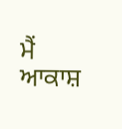ਮੈਂ ਆਕਾਸ਼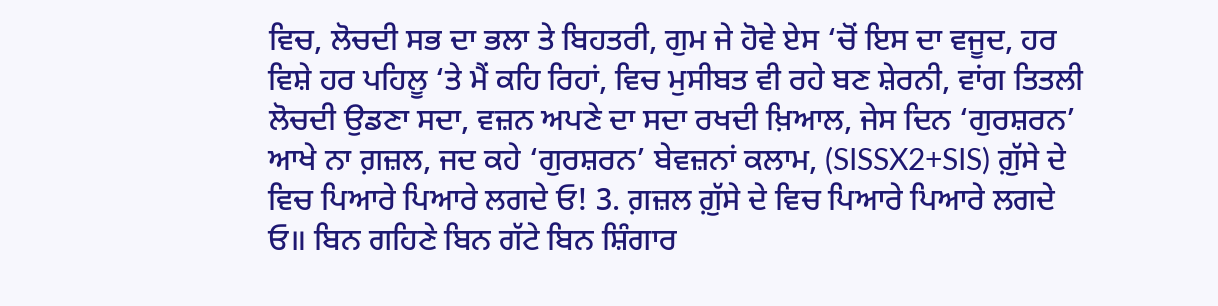ਵਿਚ, ਲੋਚਦੀ ਸਭ ਦਾ ਭਲਾ ਤੇ ਬਿਹਤਰੀ, ਗੁਮ ਜੇ ਹੋਵੇ ਏਸ ‘ਚੋਂ ਇਸ ਦਾ ਵਜੂਦ, ਹਰ ਵਿਸ਼ੇ ਹਰ ਪਹਿਲੂ ‘ਤੇ ਮੈਂ ਕਹਿ ਰਿਹਾਂ, ਵਿਚ ਮੁਸੀਬਤ ਵੀ ਰਹੇ ਬਣ ਸ਼ੇਰਨੀ, ਵਾਂਗ ਤਿਤਲੀ ਲੋਚਦੀ ਉਡਣਾ ਸਦਾ, ਵਜ਼ਨ ਅਪਣੇ ਦਾ ਸਦਾ ਰਖਦੀ ਖ਼ਿਆਲ, ਜੇਸ ਦਿਨ ‘ਗੁਰਸ਼ਰਨ’ ਆਖੇ ਨਾ ਗ਼ਜ਼ਲ, ਜਦ ਕਹੇ ‘ਗੁਰਸ਼ਰਨ’ ਬੇਵਜ਼ਨਾਂ ਕਲਾਮ, (SISSX2+SIS) ਗ਼ੁੱਸੇ ਦੇ ਵਿਚ ਪਿਆਰੇ ਪਿਆਰੇ ਲਗਦੇ ਓ! 3. ਗ਼ਜ਼ਲ ਗ਼ੁੱਸੇ ਦੇ ਵਿਚ ਪਿਆਰੇ ਪਿਆਰੇ ਲਗਦੇ ਓ॥ ਬਿਨ ਗਹਿਣੇ ਬਿਨ ਗੱਟੇ ਬਿਨ ਸ਼ਿੰਗਾਰ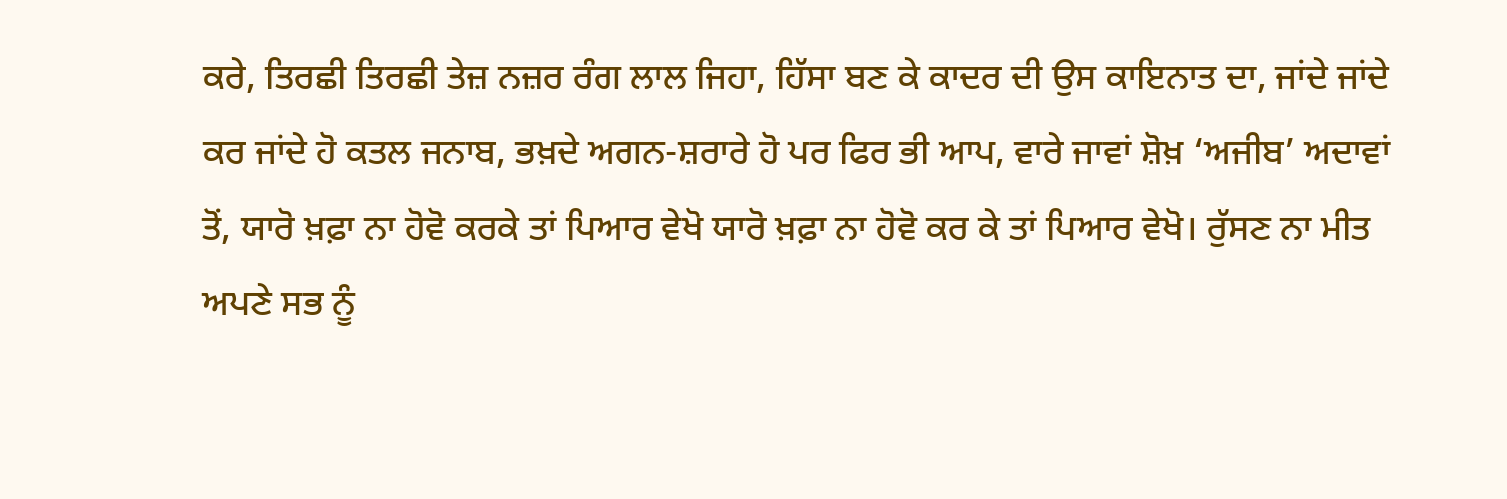ਕਰੇ, ਤਿਰਛੀ ਤਿਰਛੀ ਤੇਜ਼ ਨਜ਼ਰ ਰੰਗ ਲਾਲ ਜਿਹਾ, ਹਿੱਸਾ ਬਣ ਕੇ ਕਾਦਰ ਦੀ ਉਸ ਕਾਇਨਾਤ ਦਾ, ਜਾਂਦੇ ਜਾਂਦੇ ਕਰ ਜਾਂਦੇ ਹੋ ਕਤਲ ਜਨਾਬ, ਭਖ਼ਦੇ ਅਗਨ-ਸ਼ਰਾਰੇ ਹੋ ਪਰ ਫਿਰ ਭੀ ਆਪ, ਵਾਰੇ ਜਾਵਾਂ ਸ਼ੋਖ਼ ‘ਅਜੀਬ’ ਅਦਾਵਾਂ ਤੋਂ, ਯਾਰੋ ਖ਼ਫ਼ਾ ਨਾ ਹੋਵੋ ਕਰਕੇ ਤਾਂ ਪਿਆਰ ਵੇਖੋ ਯਾਰੋ ਖ਼ਫ਼ਾ ਨਾ ਹੋਵੋ ਕਰ ਕੇ ਤਾਂ ਪਿਆਰ ਵੇਖੋ। ਰੁੱਸਣ ਨਾ ਮੀਤ ਅਪਣੇ ਸਭ ਨੂੰ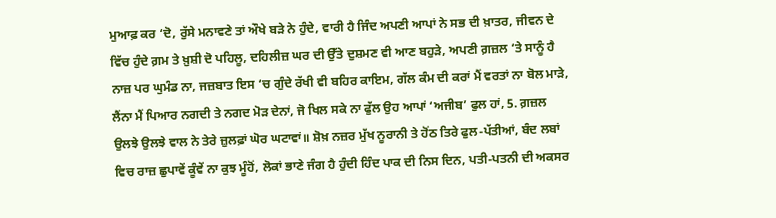ਮੁਆਫ਼ ਕਰ ‘ਦੋ, ਰੁੱਸੇ ਮਨਾਵਣੇ ਤਾਂ ਔਖੇ ਬੜੇ ਨੇ ਹੁੰਦੇ, ਵਾਰੀ ਹੈ ਜਿੰਦ ਅਪਣੀ ਆਪਾਂ ਨੇ ਸਭ ਦੀ ਖ਼ਾਤਰ, ਜੀਵਨ ਦੇ ਵਿੱਚ ਹੁੰਦੇ ਗ਼ਮ ਤੇ ਖ਼ੁਸ਼ੀ ਦੋ ਪਹਿਲੂ, ਦਹਿਲੀਜ਼ ਘਰ ਦੀ ਉੱਤੇ ਦੁਸ਼ਮਣ ਵੀ ਆਣ ਬਹੁੜੇ, ਅਪਣੀ ਗ਼ਜ਼ਲ ‘ਤੇ ਸਾਨੂੰ ਹੈ ਨਾਜ਼ ਪਰ ਘੁਮੰਡ ਨਾ, ਜਜ਼ਬਾਤ ਇਸ ‘ਚ ਗੁੰਦੇ ਰੱਖੀ ਵੀ ਬਹਿਰ ਕਾਇਮ, ਗੱਲ ਕੰਮ ਦੀ ਕਰਾਂ ਮੈਂ ਵਰਤਾਂ ਨਾ ਬੋਲ ਮਾੜੇ, ਲੈਂਨਾ ਮੈਂ ਪਿਆਰ ਨਗਦੀ ਤੇ ਨਗਦ ਮੋੜ ਦੇਨਾਂ, ਜੋ ਖਿਲ ਸਕੇ ਨਾ ਫੁੱਲ ਉਹ ਆਪਾਂ ‘ਅਜੀਬ’ ਫੁਲ ਹਾਂ, 5. ਗ਼ਜ਼ਲ ਉਲਝੇ ਉਲਝੇ ਵਾਲ ਨੇ ਤੇਰੇ ਜ਼ੁਲਫ਼ਾਂ ਘੋਰ ਘਟਾਵਾਂ॥ ਸ਼ੋਖ਼ ਨਜ਼ਰ ਮੁੱਖ ਨੂਰਾਨੀ ਤੇ ਹੋਂਠ ਤਿਰੇ ਫੁਲ-ਪੱਤੀਆਂ, ਬੰਦ ਲਬਾਂ ਵਿਚ ਰਾਜ਼ ਛੁਪਾਵੇਂ ਕੂੰਵੇਂ ਨਾ ਕੁਝ ਮੂੰਹੋਂ, ਲੋਕਾਂ ਭਾਣੇ ਜੰਗ ਹੈ ਹੁੰਦੀ ਹਿੰਦ ਪਾਕ ਦੀ ਨਿਸ ਦਿਨ, ਪਤੀ-ਪਤਨੀ ਦੀ ਅਕਸਰ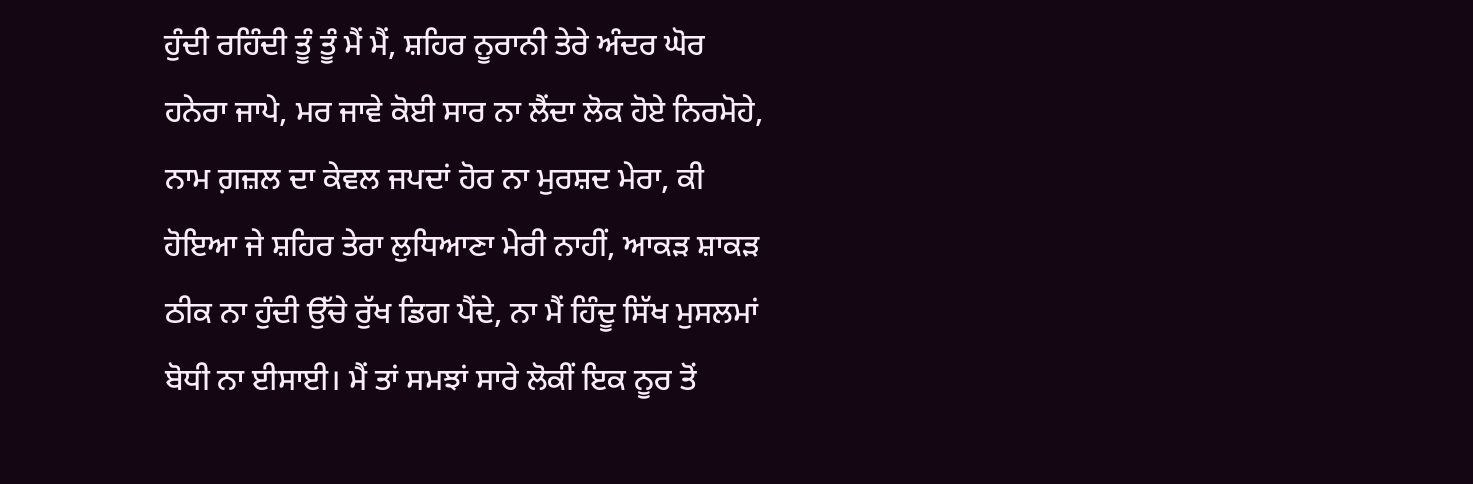ਹੁੰਦੀ ਰਹਿੰਦੀ ਤੂੰ ਤੂੰ ਮੈਂ ਮੈਂ, ਸ਼ਹਿਰ ਨੂਰਾਨੀ ਤੇਰੇ ਅੰਦਰ ਘੋਰ ਹਨੇਰਾ ਜਾਪੇ, ਮਰ ਜਾਵੇ ਕੋਈ ਸਾਰ ਨਾ ਲੈਂਦਾ ਲੋਕ ਹੋਏ ਨਿਰਮੋਹੇ, ਨਾਮ ਗ਼ਜ਼ਲ ਦਾ ਕੇਵਲ ਜਪਦਾਂ ਹੋਰ ਨਾ ਮੁਰਸ਼ਦ ਮੇਰਾ, ਕੀ ਹੋਇਆ ਜੇ ਸ਼ਹਿਰ ਤੇਰਾ ਲੁਧਿਆਣਾ ਮੇਰੀ ਨਾਹੀਂ, ਆਕੜ ਸ਼ਾਕੜ ਠੀਕ ਨਾ ਹੁੰਦੀ ਉੱਚੇ ਰੁੱਖ ਡਿਗ ਪੈਂਦੇ, ਨਾ ਮੈਂ ਹਿੰਦੂ ਸਿੱਖ ਮੁਸਲਮਾਂ ਬੋਧੀ ਨਾ ਈਸਾਈ। ਮੈਂ ਤਾਂ ਸਮਝਾਂ ਸਾਰੇ ਲੋਕੀਂ ਇਕ ਨੂਰ ਤੋਂ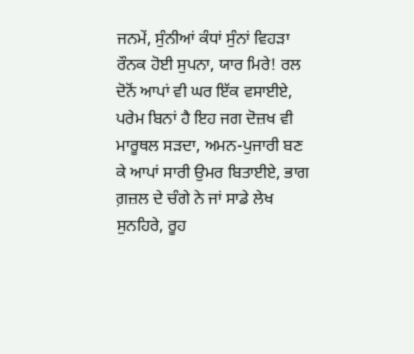ਜਨਮੇਂ, ਸੁੰਨੀਆਂ ਕੰਧਾਂ ਸੁੰਨਾਂ ਵਿਹੜਾ ਰੌਨਕ ਹੋਈ ਸੁਪਨਾ, ਯਾਰ ਮਿਰੇ! ਰਲ ਦੋਨੋਂ ਆਪਾਂ ਵੀ ਘਰ ਇੱਕ ਵਸਾਈਏ, ਪਰੇਮ ਬਿਨਾਂ ਹੈ ਇਹ ਜਗ ਦੋਜ਼ਖ ਵੀ ਮਾਰੂਥਲ ਸੜਦਾ, ਅਮਨ-ਪੁਜਾਰੀ ਬਣ ਕੇ ਆਪਾਂ ਸਾਰੀ ਉਮਰ ਬਿਤਾਈਏ, ਭਾਗ ਗ਼ਜ਼ਲ ਦੇ ਚੰਗੇ ਨੇ ਜਾਂ ਸਾਡੇ ਲੇਖ ਸੁਨਹਿਰੇ, ਰੂਹ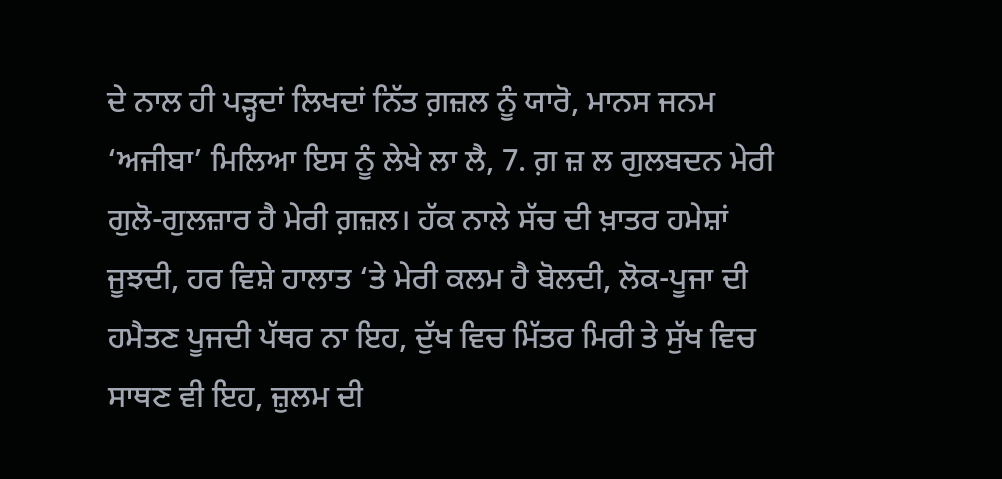ਦੇ ਨਾਲ ਹੀ ਪੜ੍ਹਦਾਂ ਲਿਖਦਾਂ ਨਿੱਤ ਗ਼ਜ਼ਲ ਨੂੰ ਯਾਰੋ, ਮਾਨਸ ਜਨਮ ‘ਅਜੀਬਾ’ ਮਿਲਿਆ ਇਸ ਨੂੰ ਲੇਖੇ ਲਾ ਲੈ, 7. ਗ਼ ਜ਼ ਲ ਗੁਲਬਦਨ ਮੇਰੀ ਗੁਲੋ-ਗੁਲਜ਼ਾਰ ਹੈ ਮੇਰੀ ਗ਼ਜ਼ਲ। ਹੱਕ ਨਾਲੇ ਸੱਚ ਦੀ ਖ਼ਾਤਰ ਹਮੇਸ਼ਾਂ ਜੂਝਦੀ, ਹਰ ਵਿਸ਼ੇ ਹਾਲਾਤ ‘ਤੇ ਮੇਰੀ ਕਲਮ ਹੈ ਬੋਲਦੀ, ਲੋਕ-ਪੂਜਾ ਦੀ ਹਮੈਤਣ ਪੂਜਦੀ ਪੱਥਰ ਨਾ ਇਹ, ਦੁੱਖ ਵਿਚ ਮਿੱਤਰ ਮਿਰੀ ਤੇ ਸੁੱਖ ਵਿਚ ਸਾਥਣ ਵੀ ਇਹ, ਜ਼ੁਲਮ ਦੀ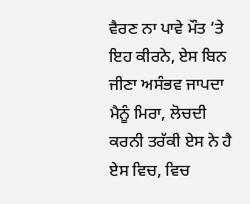ਵੈਰਣ ਨਾ ਪਾਵੇ ਮੌਤ ‘ਤੇ ਇਹ ਕੀਰਨੇ, ਏਸ ਬਿਨ ਜੀਣਾ ਅਸੰਭਵ ਜਾਪਦਾ ਮੈਨੂੰ ਮਿਰਾ, ਲੋਚਦੀ ਕਰਨੀ ਤਰੱਕੀ ਏਸ ਨੇ ਹੈ ਏਸ ਵਿਚ, ਵਿਚ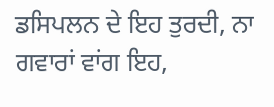ਡਸਿਪਲਨ ਦੇ ਇਹ ਤੁਰਦੀ, ਨਾ ਗਵਾਰਾਂ ਵਾਂਗ ਇਹ,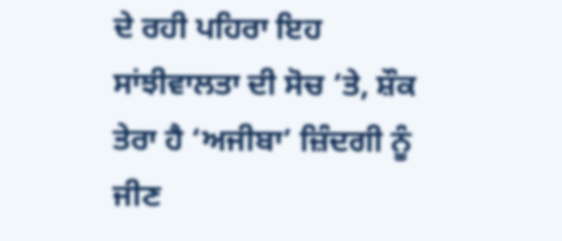ਦੇ ਰਹੀ ਪਹਿਰਾ ਇਹ ਸਾਂਝੀਵਾਲਤਾ ਦੀ ਸੋਚ ‘ਤੇ, ਸ਼ੌਕ ਤੇਰਾ ਹੈ ‘ਅਜੀਬਾ’ ਜ਼ਿੰਦਗੀ ਨੂੰ ਜੀਣ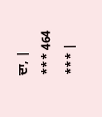ਦਾ, |
*** 464 *** |